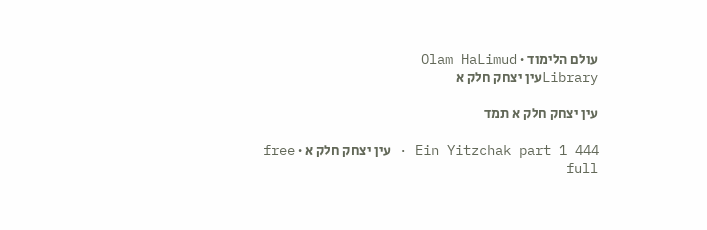עולם הלימוד · Olam HaLimud
Libraryעין יצחק חלק א

עין יצחק חלק א תמד

Ein Yitzchak part 1 444 · עין יצחק חלק א · free full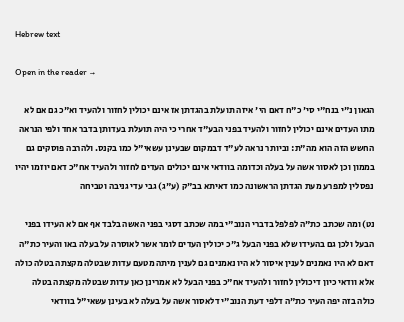Hebrew text

Open in the reader →

הגאון נ"י בנח"י סי' כ"ח דאם הי' איזה תועלת בהגדתן אז אינם יכולין לחזור ולהעיד וא"כ גם אם לא מתו העדים אינם יכולין לחזור ולהעיד בפני הבע"ד אחרי כי היה תועלת בעדותן בדבר אחד ולפי הנראה החשש הזה הוא מה"ת: וביותר נראה לע"ד דבמקום שבעינן עשאי"ל כמו בקנס. ולהרבה פוסקים גם בממון וכן לאסור אשה על בעלה וכדומה בוודאי אינם יכולים העדים לחזור ולהעיד אח"כ דאם יוזמו יהיו נפסלין למפרע מעת הגדתן הראשונה כמו דאיתא בב"ק (ע"ג) גבי עדי גניבה וטביחה

נט) ומה שכתב כת"ה לפלפל בדברי הנוב"י במה שכתב דסגי בפני האשה בלבד אף אם לא העידו בפני הבעל ולכן גם בהעידו שלא בפני הבעל ג"כ יכולין העדים לומר אשר לאוסרה על בעלה באו והעיר כת"ה דאם לא היו נאמנים לענין איסור לא היו נאמנים גם לענין מיתה מטעם עדות שבטלה מקצתה בטלה כולה אלא וודאי כיון דיכולין לחזור ולהעיד אח"כ בפני הבעל לא אמרינן כאן עדות שבטלה מקצתה בטלה כולה בזה יפה העיר כת"ה דלפי דעת הנוב"י דלאסור אשה על בעלה לא בעינן עשאי"ל בוודאי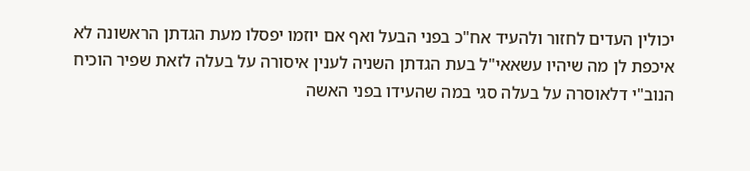יכולין העדים לחזור ולהעיד אח"כ בפני הבעל ואף אם יוזמו יפסלו מעת הגדתן הראשונה לא איכפת לן מה שיהיו עשאאי"ל בעת הגדתן השניה לענין איסורה על בעלה לזאת שפיר הוכיח הנוב"י דלאוסרה על בעלה סגי במה שהעידו בפני האשה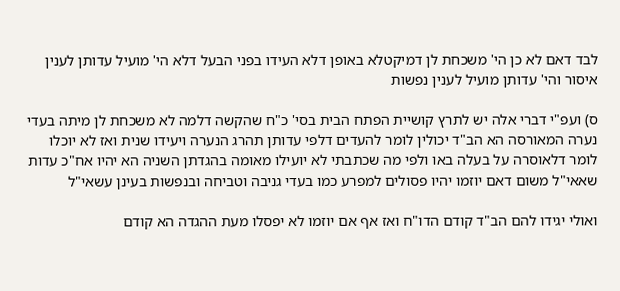לבד דאם לא כן הי' משכחת לן דמיקטלא באופן דלא העידו בפני הבעל דלא הי' מועיל עדותן לענין איסור והי' עדותן מועיל לענין נפשות

ס) ועפ"י דברי אלה יש לתרץ קושיית הפתח הבית בסי' כ"ח שהקשה דלמה לא משכחת לן מיתה בעדי נערה המאורסה הא הב"ד יכולין לומר להעדים דלפי עדותן תהרג הנערה ויעידו שנית ואז לא יוכלו לומר דלאוסרה על בעלה באו ולפי מה שכתבתי לא יועילו מאומה בהגדתן השניה הא יהיו אח"כ עדות שאאי"ל משום דאם יוזמו יהיו פסולים למפרע כמו בעדי גניבה וטביחה ובנפשות בעינן עשאי"ל

ואולי יגידו להם הב"ד קודם הדו"ח ואז אף אם יוזמו לא יפסלו מעת ההגדה הא קודם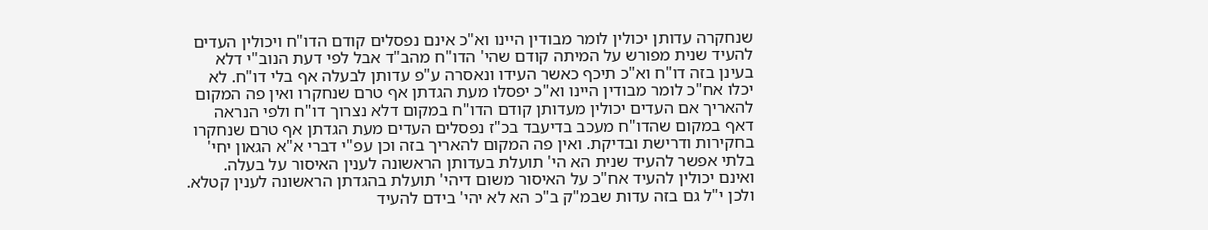שנחקרה עדותן יכולין לומר מבודין היינו וא"כ אינם נפסלים קודם הדו"ח ויכולין העדים להעיד שנית מפורש על המיתה קודם שהי' הדו"ח מהב"ד אבל לפי דעת הנוב"י דלא בעינן בזה דו"ח וא"כ תיכף כאשר העידו ונאסרה ע"פ עדותן לבעלה אף בלי דו"ח. לא יכלו אח"כ לומר מבודין היינו וא"כ יפסלו מעת הגדתן אף טרם שנחקרו ואין פה המקום להאריך אם העדים יכולין מעדותן קודם הדו"ח במקום דלא נצרוך דו"ח ולפי הנראה דאף במקום שהדו"ח מעכב בדיעבד בכ"ז נפסלים העדים מעת הגדתן אף טרם שנחקרו בחקירות ודרישת ובדיקת. ואין פה המקום להאריך בזה וכן עפ"י דברי א"א הגאון יחי' בלתי אפשר להעיד שנית הא הי' תועלת בעדותן הראשונה לענין האיסור על בעלה. ואינם יכולין להעיד אח"כ על האיסור משום דיהי' תועלת בהגדתן הראשונה לענין קטלא. ולכן י"ל גם בזה עדות שבמ"ק ב"כ הא לא יהי' בידם להעיד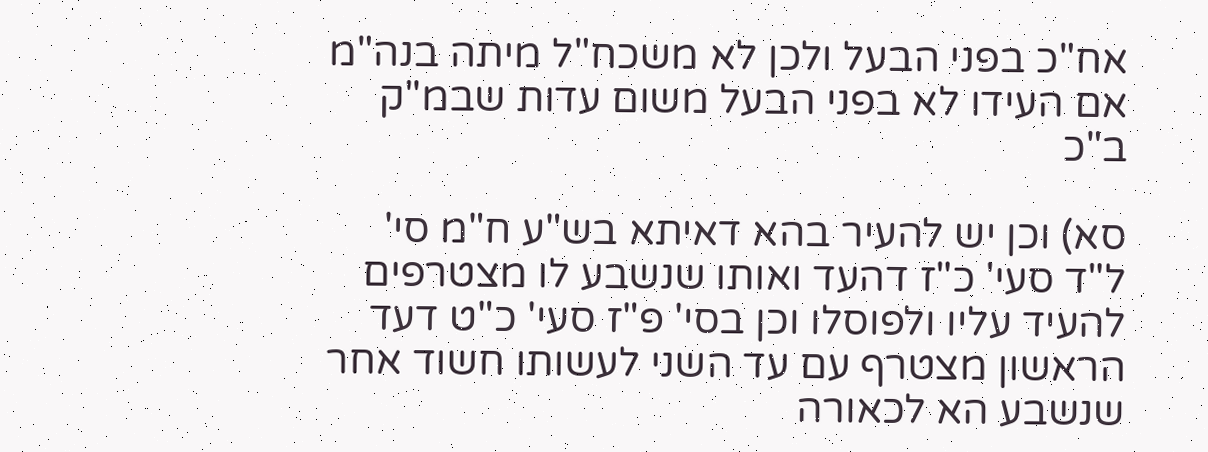אח"כ בפני הבעל ולכן לא משכח"ל מיתה בנה"מ אם העידו לא בפני הבעל משום עדות שבמ"ק ב"כ

סא) וכן יש להעיר בהא דאיתא בש"ע ח"מ סי' ל"ד סעי' כ"ז דהעד ואותו שנשבע לו מצטרפים להעיד עליו ולפוסלו וכן בסי' פ"ז סעי' כ"ט דעד הראשון מצטרף עם עד השני לעשותו חשוד אחר שנשבע הא לכאורה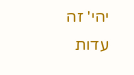יהי' זה עדות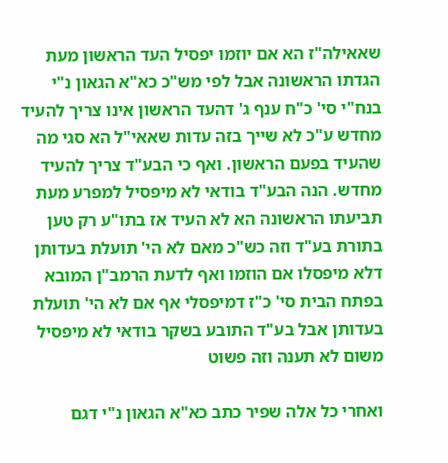שאאילה"ז הא אם יוזמו יפסיל העד הראשון מעת הגדתו הראשונה אבל לפי מש"כ כא"א הגאון נ"י בנח"י סי' כ"ח ענף ג' דהעד הראשון אינו צריך להעיד מחדש ע"כ לא שייך בזה עדות שאאי"ל הא סגי מה שהעיד בפעם הראשון. ואף כי הבע"ד צריך להעיד מחדש. הנה הבע"ד בודאי לא מיפסיל למפרע מעת תביעתו הראשונה הא לא העיד אז בתו"ע רק טען בתורת בע"ד וזה כש"כ מאם לא הי' תועלת בעדותן דלא מיפסלו אם הוזמו ואף לדעת הרמב"ן המובא בפתח הבית סי' כ"ז דמיפסלי אף אם לא הי' תועלת בעדותן אבל בע"ד התובע בשקר בודאי לא מיפסיל משום לא תענה וזה פשוט

ואחרי כל אלה שפיר כתב כא"א הגאון נ"י דגם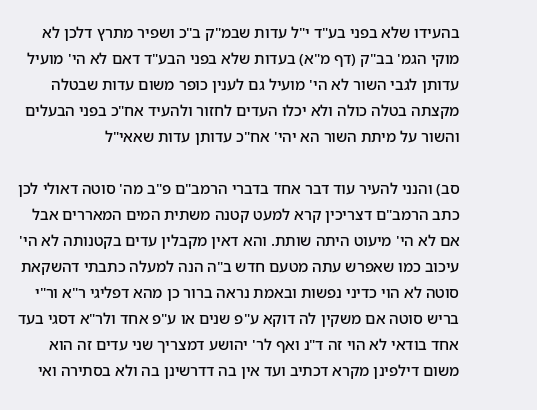בהעידו שלא בפני בע"ד י"ל עדות שבמ"ק ב"כ ושפיר מתרץ דלכן לא מוקי הגמ' בב"ק (דף מ"א) בעדות שלא בפני הבע"ד דאם לא הי' מועיל עדותן לגבי השור לא הי' מועיל גם לענין כופר משום עדות שבטלה מקצתה בטלה כולה ולא יכלו העדים לחזור ולהעיד אח"כ בפני הבעלים והשור על מיתת השור הא יהי' אח"כ עדותן עדות שאאי"ל

סב) והנני להעיר עוד דבר אחד בדברי הרמב"ם פ"ב מה' סוטה דאולי לכן כתב הרמב"ם דצריכין קרא למעט קטנה משתית המים המאררים אבל אם לא הי' מיעוט היתה שותת. והא דאין מקבלין עדים בקטנותה לא הי' עיכוב כמו שאפרש עתה מטעם חדש ב"ה הנה למעלה כתבתי דהשקאת סוטה לא הוי כדיני נפשות ובאמת נראה ברור כן מהא דפליגי ר"א ור"י בריש סוטה אם משקין לה דוקא ע"פ שנים או ע"פ אחד ולר"א דסגי בעד אחד בודאי לא הוי זה ד"נ ואף לר' יהושע דמצריך שני עדים זה הוא משום דילפינן מקרא דכתיב ועד אין בה דדרשינן בה ולא בסתירה ואי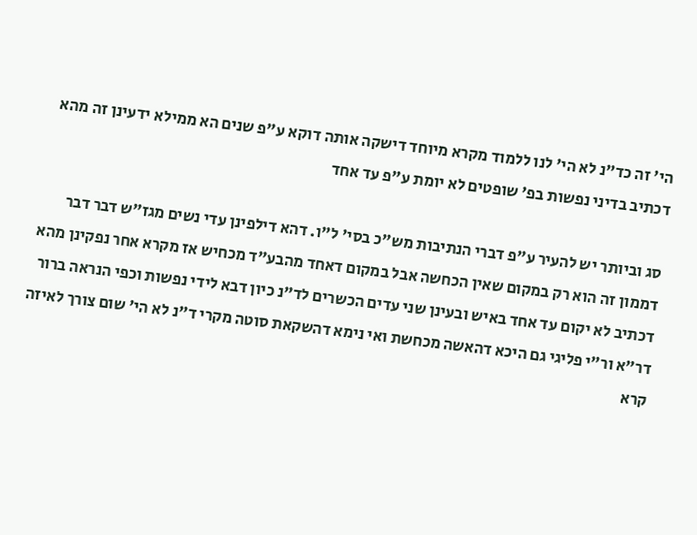הי' זה כד"נ לא הי' לנו ללמוד מקרא מיוחד דישקה אותה דוקא ע"פ שנים הא ממילא ידעינן זה מהא דכתיב בדיני נפשות בפ' שופטים לא יומת ע"פ עד אחד

סג וביותר יש להעיר ע"פ דברי הנתיבות מש"כ בסי' ל"ו. דהא דילפינן עדי נשים מגז"ש דבר דבר דממון זה הוא רק במקום שאין הכחשה אבל במקום דאחד מהבע"ד מכחיש אז מקרא אחר נפקינן מהא דכתיב לא יקום עד אחד באיש ובעינן שני עדים הכשרים לד"נ כיון דבא לידי נפשות וכפי הנראה ברור דר"א ור"י פליגי גם היכא דהאשה מכחשת ואי נימא דהשקאת סוטה מקרי ד"נ לא הי' שום צורך לאיזה קרא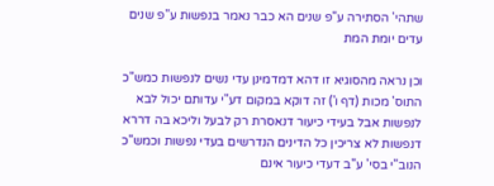שתהי' הסתירה ע"פ שנים הא כבר נאמר בנפשות ע"פ שנים עדים יומת המת

וכן נראה מהסוגיא זו דהא דמדמינן עדי נשים לנפשות כמש"כ התוס' מכות (דף ו') זה דוקא במקום דע"י עדותם יכול לבא לנפשות אבל בעידי כיעור דנאסרת רק לבעל וליכא בה דררא דנפשות לא צריכין כל הדינים הנדרשים בעדי נפשות וכמש"כ הנוב"י בסי' ע"ב דעדי כיעור אינם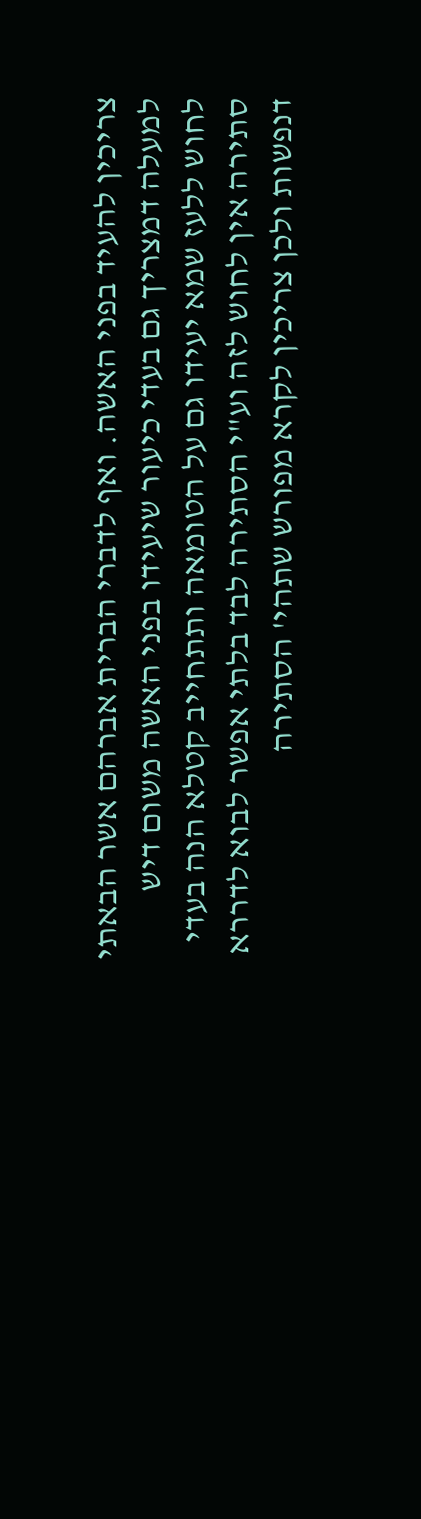צריכין להעיד בפני האשה. ואף לדברי הברית אברהם אשר הבאתי למעלה דמצריך גם בעדי כיעור שיעידו בפני האשה משום דיש לחוש ללעז שמא יעידו גם על הטומאה ותתחייב קטלא הנה בעדי סתירה אין לחוש לזה וע"י הסתירה לבד בלתי אפשר לבוא לדררא דנפשות ולכן צריכין לקרא מפורש שתהי' הסתירה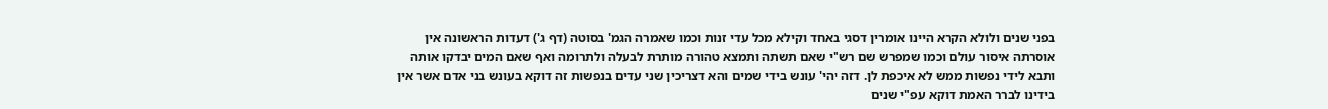בפני שנים ולולא הקרא היינו אומרין דסגי באחד וקילא מכל עדי זנות וכמו שאמרה הגמ' בסוטה (דף ג') דעדות הראשונה אין אוסרתה איסור עולם וכמו שמפרש שם רש"י שאם תשתה ותמצא טהורה מותרת לבעלה ולתרומה ואף שאם המים יבדקו אותה ותבא לידי נפשות ממש לא איכפת לן. דזה יהי' עונש בידי שמים והא דצריכין שני עדים בנפשות זה דוקא בעונש בני אדם אשר אין בידינו לברר האמת דוקא עפ"י שנים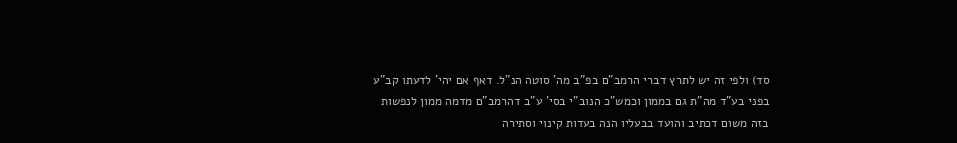סד) ולפי זה יש לתרץ דברי הרמב"ם בפ"ב מה' סוטה הנ"ל. דאף אם יהי' לדעתו קב"ע בפני בע"ד מה"ת גם בממון וכמש"כ הנוב"י בסי' ע"ב דהרמב"ם מדמה ממון לנפשות בזה משום דכתיב והועד בבעליו הנה בעדות קינוי וסתירה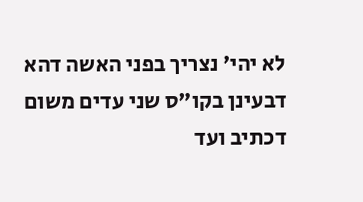לא יהי' נצריך בפני האשה דהא דבעינן בקו"ס שני עדים משום דכתיב ועד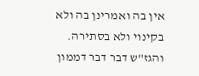אין בה ואמרינן בה ולא בקינוי ולא בסתירה. והגז"ש דבר דבר דממון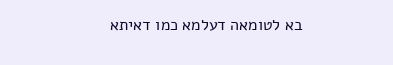בא לטומאה דעלמא כמו דאיתא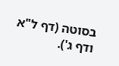בסוטה (דף ל"א ודף ג').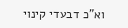וא"כ דבעדי קינוי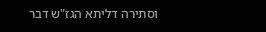וסתירה דליתא הגז"ש דבר